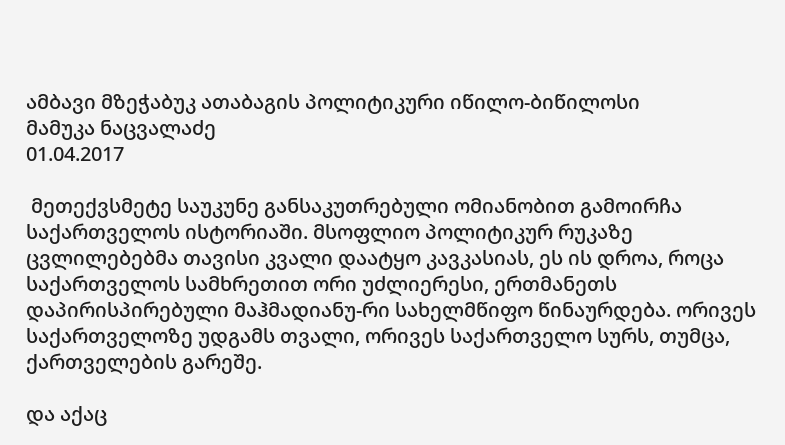ამბავი მზეჭაბუკ ათაბაგის პოლიტიკური იწილო-ბიწილოსი
მამუკა ნაცვალაძე
01.04.2017

 მეთექვსმეტე საუკუნე განსაკუთრებული ომიანობით გამოირჩა საქართველოს ისტორიაში. მსოფლიო პოლიტიკურ რუკაზე ცვლილებებმა თავისი კვალი დაატყო კავკასიას, ეს ის დროა, როცა საქართველოს სამხრეთით ორი უძლიერესი, ერთმანეთს დაპირისპირებული მაჰმადიანუ-რი სახელმწიფო წინაურდება. ორივეს საქართველოზე უდგამს თვალი, ორივეს საქართველო სურს, თუმცა, ქართველების გარეშე.

და აქაც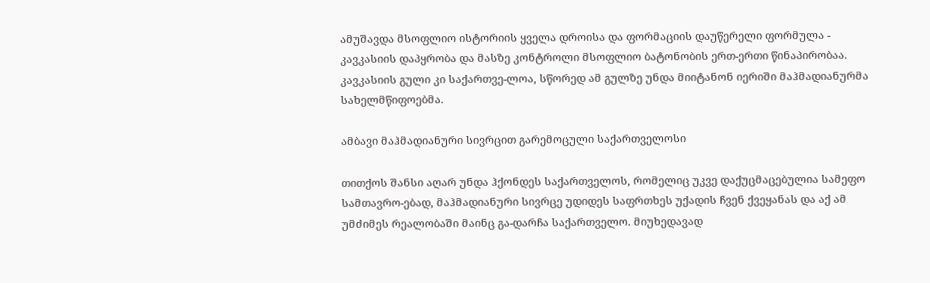ამუშავდა მსოფლიო ისტორიის ყველა დროისა და ფორმაციის დაუწერელი ფორმულა - კავკასიის დაპყრობა და მასზე კონტროლი მსოფლიო ბატონობის ერთ-ერთი წინაპირობაა. კავკასიის გული კი საქართვე-ლოა, სწორედ ამ გულზე უნდა მიიტანონ იერიში მაჰმადიანურმა სახელმწიფოებმა.

ამბავი მაჰმადიანური სივრცით გარემოცული საქართველოსი

თითქოს შანსი აღარ უნდა ჰქონდეს საქართველოს, რომელიც უკვე დაქუცმაცებულია სამეფო სამთავრო-ებად, მაჰმადიანური სივრცე უდიდეს საფრთხეს უქადის ჩვენ ქვეყანას და აქ ამ უმძიმეს რეალობაში მაინც გა-დარჩა საქართველო. მიუხედავად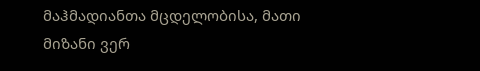მაჰმადიანთა მცდელობისა, მათი მიზანი ვერ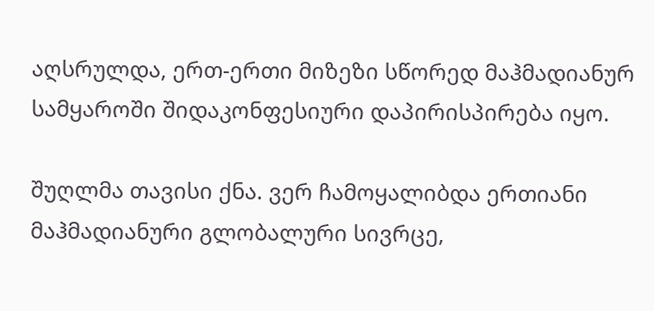აღსრულდა, ერთ-ერთი მიზეზი სწორედ მაჰმადიანურ სამყაროში შიდაკონფესიური დაპირისპირება იყო.

შუღლმა თავისი ქნა. ვერ ჩამოყალიბდა ერთიანი მაჰმადიანური გლობალური სივრცე,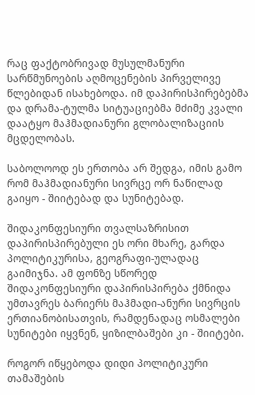რაც ფაქტობრივად მუსულმანური სარწმუნოების აღმოცენების პირველივე წლებიდან ისახებოდა. იმ დაპირისპირებებმა და დრამა-ტულმა სიტუაციებმა მძიმე კვალი დაატყო მაჰმადიანური გლობალიზაციის მცდელობას.

საბოლოოდ ეს ერთობა არ შედგა, იმის გამო რომ მაჰმადიანური სივრცე ორ ნაწილად გაიყო - შიიტებად და სუნიტებად.

შიდაკონფესიური თვალსაზრისით დაპირისპირებული ეს ორი მხარე, გარდა პოლიტიკურისა, გეოგრაფი-ულადაც გაიმიჯნა. ამ ფონზე სწორედ შიდაკონფესიური დაპირისპირება ქმნიდა უმთავრეს ბარიერს მაჰმადი-ანური სივრცის ერთიანობისათვის, რამდენადაც ოსმალები სუნიტები იყვნენ, ყიზილბაშები კი - შიიტები.

როგორ იწყებოდა დიდი პოლიტიკური თამაშების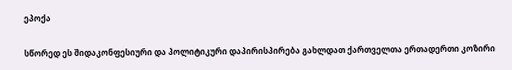ეპოქა

სწორედ ეს შიდაკონფესიური და პოლიტიკური დაპირისპირება გახლდათ ქართველთა ერთადერთი კოზირი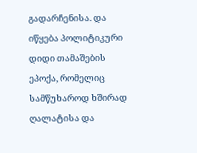გადარჩენისა. და იწყება პოლიტიკური დიდი თამაშების ეპოქა, რომელიც სამწუხაროდ ხშირად ღალატისა და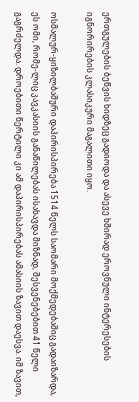ერთგულების ბეწვის ხიდზეც გადიოდა და ასევე ხშირად ეროვნული ინტერესების იგნორირების კლასიკური მაგალითი იყო.

ოსმალურ-ყიზილბაშური დაპირისპირება 1514 წელს საომარი მოქმედებაშიც გადაიზარდა, ეს ომი, რომე-ლიც კავკასიის განაწილებას ისახავდა მიზნად, შესვენებებით 41 წელი გაგრძელდა. დროებითი წერტილი კი ამ დაპირისპირებას ამასიის ზავით დაესვა. იმ ზავით,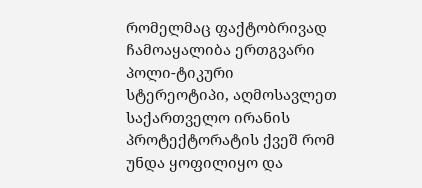რომელმაც ფაქტობრივად ჩამოაყალიბა ერთგვარი პოლი-ტიკური სტერეოტიპი, აღმოსავლეთ საქართველო ირანის პროტექტორატის ქვეშ რომ უნდა ყოფილიყო და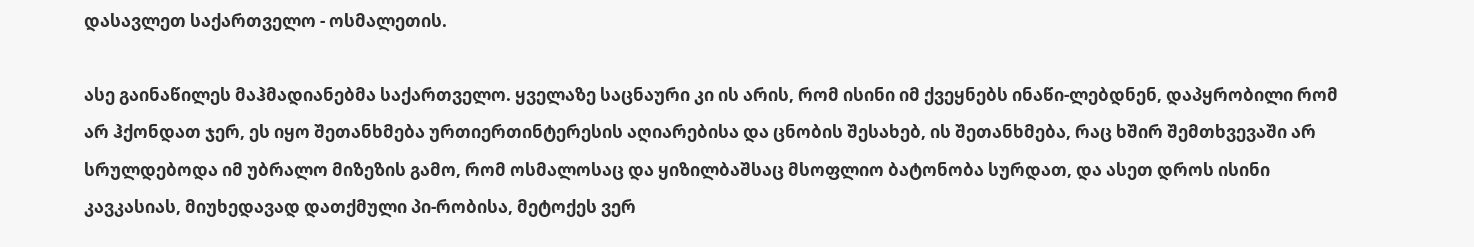დასავლეთ საქართველო - ოსმალეთის.

ასე გაინაწილეს მაჰმადიანებმა საქართველო. ყველაზე საცნაური კი ის არის, რომ ისინი იმ ქვეყნებს ინაწი-ლებდნენ, დაპყრობილი რომ არ ჰქონდათ ჯერ, ეს იყო შეთანხმება ურთიერთინტერესის აღიარებისა და ცნობის შესახებ, ის შეთანხმება, რაც ხშირ შემთხვევაში არ სრულდებოდა იმ უბრალო მიზეზის გამო, რომ ოსმალოსაც და ყიზილბაშსაც მსოფლიო ბატონობა სურდათ, და ასეთ დროს ისინი კავკასიას, მიუხედავად დათქმული პი-რობისა, მეტოქეს ვერ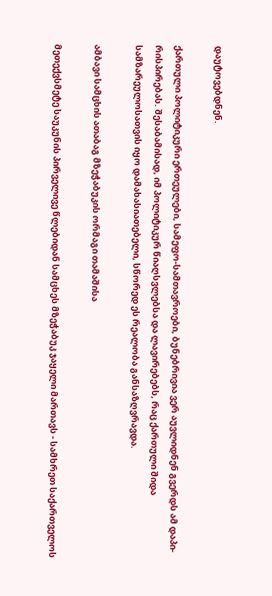დაუტოვებდნენ.

ქართული პოლიტიკური ერთეულები, სამეფო-სამთავროები, ბუნებრივია ვერ აუვლიდნენ გვერდს ამ დაპი-რისპირებას. შესაბამისად, იმ პოლიტიკურ წიაღსვლებსა და ლავირებებს, რაც ქართული შიდა სამზარეულოსათვის იყო დამახასიათებელი, სწორედ ეს რეალობა განსაზღვრავდა.

ამბავი სამცხის ათაბაგ მზეჭაბუკის ორმაგი თამაშისა

მეთექვსმეტე საუკუნის პირველივე წლებიდან სამცხეს მზეჭაბუკ ჯაყელი მართავს - სამხრეთ საქართველოს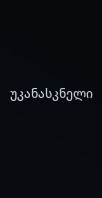უკანასკნელი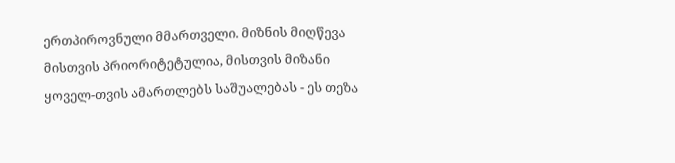ერთპიროვნული მმართველი. მიზნის მიღწევა მისთვის პრიორიტეტულია, მისთვის მიზანი ყოველ-თვის ამართლებს საშუალებას - ეს თეზა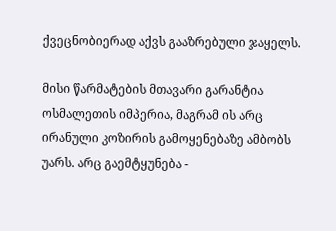ქვეცნობიერად აქვს გააზრებული ჯაყელს.

მისი წარმატების მთავარი გარანტია ოსმალეთის იმპერია, მაგრამ ის არც ირანული კოზირის გამოყენებაზე ამბობს უარს. არც გაემტყუნება -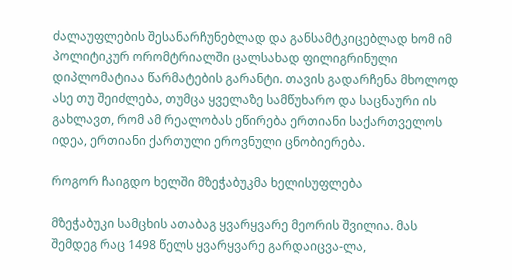ძალაუფლების შესანარჩუნებლად და განსამტკიცებლად ხომ იმ პოლიტიკურ ორომტრიალში ცალსახად ფილიგრინული დიპლომატიაა წარმატების გარანტი. თავის გადარჩენა მხოლოდ ასე თუ შეიძლება, თუმცა ყველაზე სამწუხარო და საცნაური ის გახლავთ, რომ ამ რეალობას ეწირება ერთიანი საქართველოს იდეა, ერთიანი ქართული ეროვნული ცნობიერება.

როგორ ჩაიგდო ხელში მზეჭაბუკმა ხელისუფლება

მზეჭაბუკი სამცხის ათაბაგ ყვარყვარე მეორის შვილია. მას შემდეგ რაც 1498 წელს ყვარყვარე გარდაიცვა-ლა,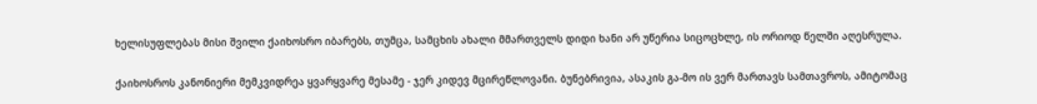ხელისუფლებას მისი შვილი ქაიხოსრო იბარებს, თუმცა, სამცხის ახალი მმართველს დიდი ხანი არ უწერია სიცოცხლე, ის ორიოდ წელში აღესრულა.

ქაიხოსროს კანონიერი მემკვიდრეა ყვარყვარე მესამე - ჯერ კიდევ მცირეწლოვანი. ბუნებრივია, ასაკის გა-მო ის ვერ მართავს სამთავროს, ამიტომაც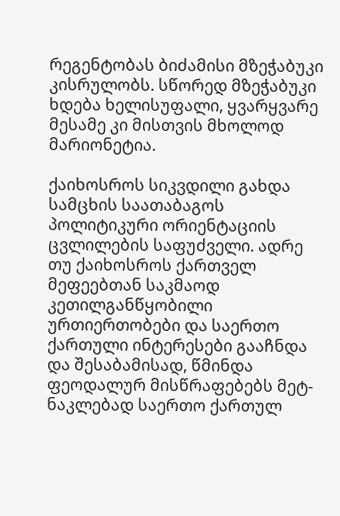რეგენტობას ბიძამისი მზეჭაბუკი კისრულობს. სწორედ მზეჭაბუკი ხდება ხელისუფალი, ყვარყვარე მესამე კი მისთვის მხოლოდ მარიონეტია.

ქაიხოსროს სიკვდილი გახდა სამცხის საათაბაგოს პოლიტიკური ორიენტაციის ცვლილების საფუძველი. ადრე თუ ქაიხოსროს ქართველ მეფეებთან საკმაოდ კეთილგანწყობილი ურთიერთობები და საერთო ქართული ინტერესები გააჩნდა და შესაბამისად, წმინდა ფეოდალურ მისწრაფებებს მეტ-ნაკლებად საერთო ქართულ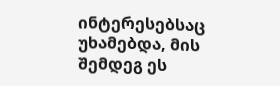ინტერესებსაც უხამებდა, მის შემდეგ ეს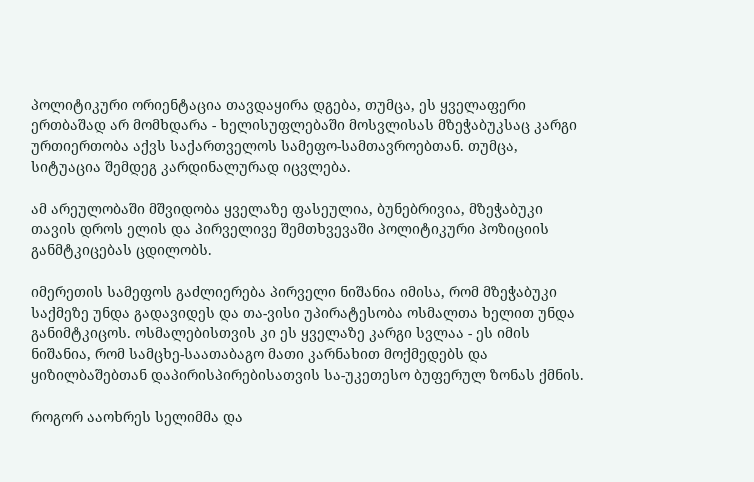პოლიტიკური ორიენტაცია თავდაყირა დგება, თუმცა, ეს ყველაფერი ერთბაშად არ მომხდარა - ხელისუფლებაში მოსვლისას მზეჭაბუკსაც კარგი ურთიერთობა აქვს საქართველოს სამეფო-სამთავროებთან. თუმცა, სიტუაცია შემდეგ კარდინალურად იცვლება.

ამ არეულობაში მშვიდობა ყველაზე ფასეულია, ბუნებრივია, მზეჭაბუკი თავის დროს ელის და პირველივე შემთხვევაში პოლიტიკური პოზიციის განმტკიცებას ცდილობს.

იმერეთის სამეფოს გაძლიერება პირველი ნიშანია იმისა, რომ მზეჭაბუკი საქმეზე უნდა გადავიდეს და თა-ვისი უპირატესობა ოსმალთა ხელით უნდა განიმტკიცოს. ოსმალებისთვის კი ეს ყველაზე კარგი სვლაა - ეს იმის ნიშანია, რომ სამცხე-საათაბაგო მათი კარნახით მოქმედებს და ყიზილბაშებთან დაპირისპირებისათვის სა-უკეთესო ბუფერულ ზონას ქმნის.

როგორ ააოხრეს სელიმმა და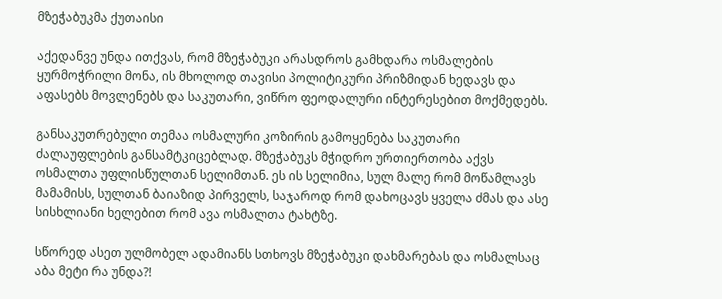მზეჭაბუკმა ქუთაისი

აქედანვე უნდა ითქვას, რომ მზეჭაბუკი არასდროს გამხდარა ოსმალების ყურმოჭრილი მონა, ის მხოლოდ თავისი პოლიტიკური პრიზმიდან ხედავს და აფასებს მოვლენებს და საკუთარი, ვიწრო ფეოდალური ინტერესებით მოქმედებს.

განსაკუთრებული თემაა ოსმალური კოზირის გამოყენება საკუთარი ძალაუფლების განსამტკიცებლად. მზეჭაბუკს მჭიდრო ურთიერთობა აქვს ოსმალთა უფლისწულთან სელიმთან. ეს ის სელიმია, სულ მალე რომ მოწამლავს მამამისს, სულთან ბაიაზიდ პირველს, საჯაროდ რომ დახოცავს ყველა ძმას და ასე სისხლიანი ხელებით რომ ავა ოსმალთა ტახტზე.

სწორედ ასეთ ულმობელ ადამიანს სთხოვს მზეჭაბუკი დახმარებას და ოსმალსაც აბა მეტი რა უნდა?!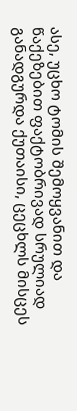ასე, უცხო ტომის შემოყვანით და წაქეზებით ფაქტობრივად სრულიად განადგურდა ქუთაისი, ცეცხლს მისცეს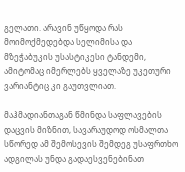გელათი. არავინ უწყოდა რას მოიმოქმედებდა სელიმისა და მზეჭაბუკის უსასტიკესი ტანდემი, ამიტომაც იმერლებს ყველაზე უკეთური ვარიანტიც კი გაუთვლიათ.

მაჰმადიანთაგან წმინდა საფლავების დაცვის მიზნით, სავარაუდოდ ოსმალთა სწორედ ამ შემოსევის შემდეგ უსაფრთხო ადგილას უნდა გადაესვენებინათ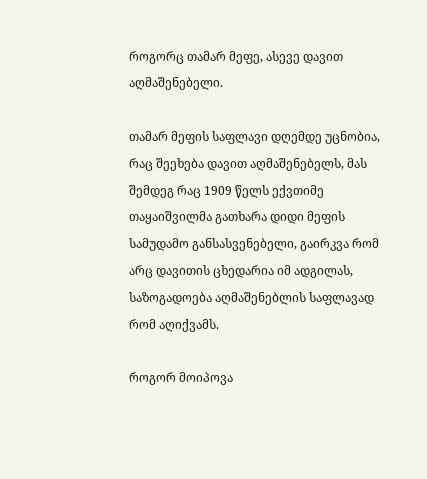როგორც თამარ მეფე, ასევე დავით აღმაშენებელი.

თამარ მეფის საფლავი დღემდე უცნობია, რაც შეეხება დავით აღმაშენებელს, მას შემდეგ რაც 1909 წელს ექვთიმე თაყაიშვილმა გათხარა დიდი მეფის სამუდამო განსასვენებელი, გაირკვა რომ არც დავითის ცხედარია იმ ადგილას, საზოგადოება აღმაშენებლის საფლავად რომ აღიქვამს.

როგორ მოიპოვა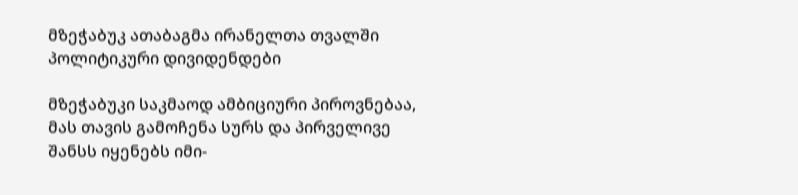მზეჭაბუკ ათაბაგმა ირანელთა თვალში პოლიტიკური დივიდენდები

მზეჭაბუკი საკმაოდ ამბიციური პიროვნებაა, მას თავის გამოჩენა სურს და პირველივე შანსს იყენებს იმი-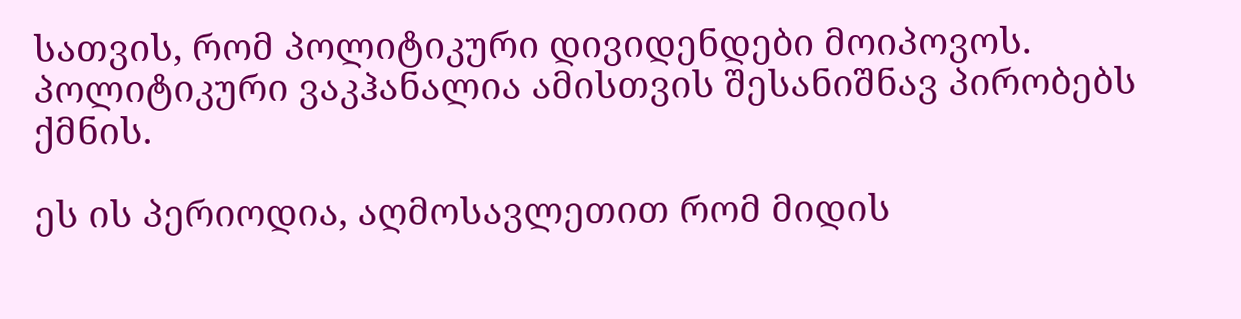სათვის, რომ პოლიტიკური დივიდენდები მოიპოვოს. პოლიტიკური ვაკჰანალია ამისთვის შესანიშნავ პირობებს ქმნის.

ეს ის პერიოდია, აღმოსავლეთით რომ მიდის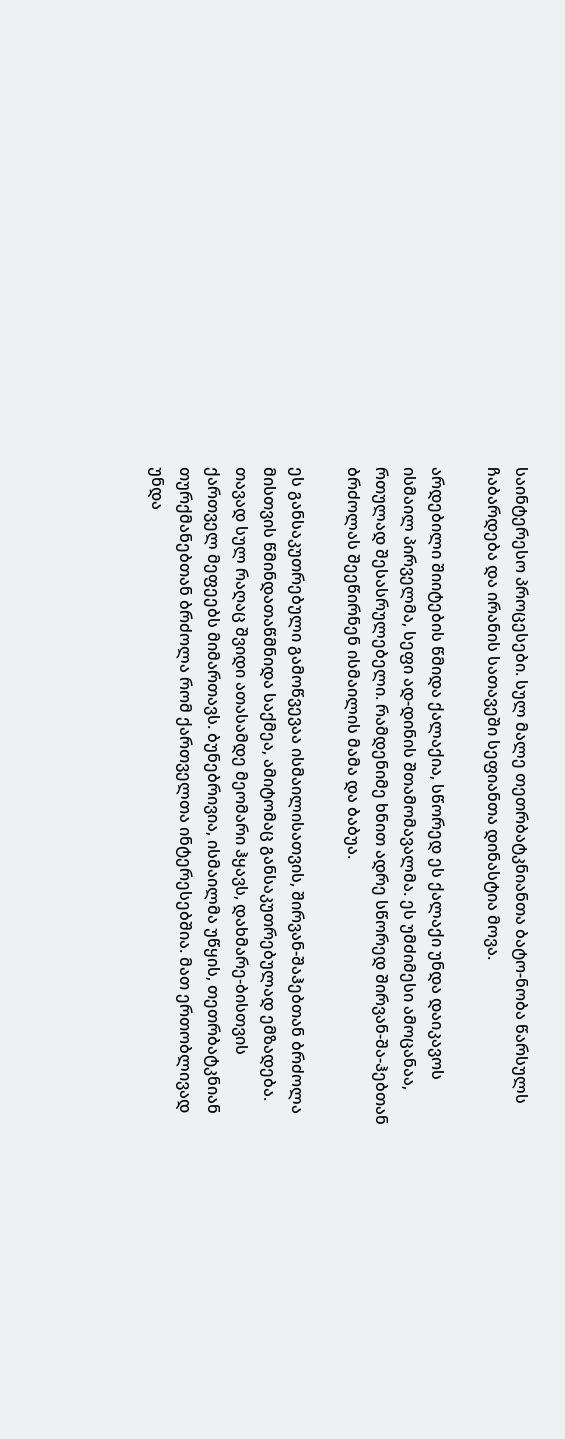საინტერესო პროცესები. სულ მალე თეთრბატკნიანთა ბატო-ნობა წარსულს ჩაბარდება და ირანის სათავეში სეფიანთა დინასტია მოვა.

არდებილი შიიტების წმიდა ქალაქია, სწორედ ეს ქალაქი უნდა დაიკავოს ისმაილ პირველმა, სეფი ად-დინის შთამომავალმა. ეს უმძიმესი ამოცანაა, რთულად შესასრულებელი. რამდენიმე ხნით ადრე სწორედ შირვან-შა-ჰებთან ბრძოლას შეეწირნენ ისმაილის მამა და ბაბუა.

ეს განსაკუთრებული გამოწვევაა ისმაილისათვის, შირვან-შაჰებთან ბრძოლა მისთვის წმინდათაწმნიდა საქმეა, ამიტომაც განსაკუთრებულად ემზადება. თავად სულ რაღაც შვიდი ათასამდე მეომარი ჰყავს, დახმარე-ბისთვის ქართველ მეფეებს მიმართავს. ბუნებრივია, ისმაილმა უწყის, თეთრბატკნიან თურქმანებთან ბრძოლა რომ ქართველთა ინტერესებშია. მათ ერთობლივად უნდა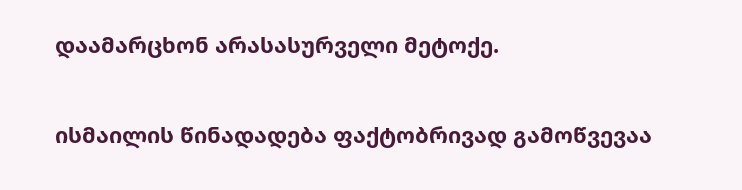დაამარცხონ არასასურველი მეტოქე.

ისმაილის წინადადება ფაქტობრივად გამოწვევაა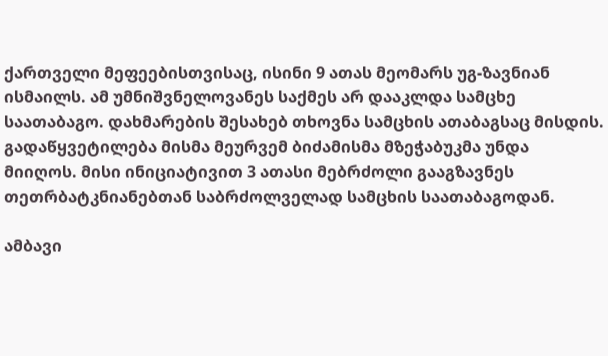ქართველი მეფეებისთვისაც, ისინი 9 ათას მეომარს უგ-ზავნიან ისმაილს. ამ უმნიშვნელოვანეს საქმეს არ დააკლდა სამცხე საათაბაგო. დახმარების შესახებ თხოვნა სამცხის ათაბაგსაც მისდის. გადაწყვეტილება მისმა მეურვემ ბიძამისმა მზეჭაბუკმა უნდა მიიღოს. მისი ინიციატივით 3 ათასი მებრძოლი გააგზავნეს თეთრბატკნიანებთან საბრძოლველად სამცხის საათაბაგოდან.

ამბავი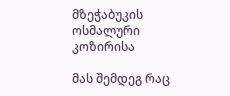მზეჭაბუკის ოსმალური კოზირისა

მას შემდეგ რაც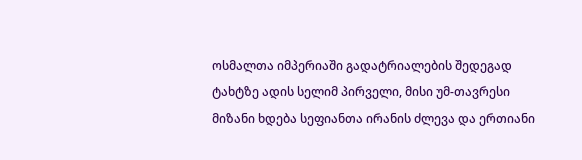ოსმალთა იმპერიაში გადატრიალების შედეგად ტახტზე ადის სელიმ პირველი, მისი უმ-თავრესი მიზანი ხდება სეფიანთა ირანის ძლევა და ერთიანი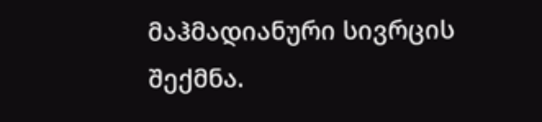მაჰმადიანური სივრცის შექმნა.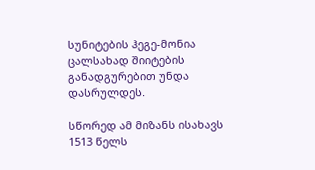სუნიტების ჰეგე-მონია ცალსახად შიიტების განადგურებით უნდა დასრულდეს.

სწორედ ამ მიზანს ისახავს 1513 წელს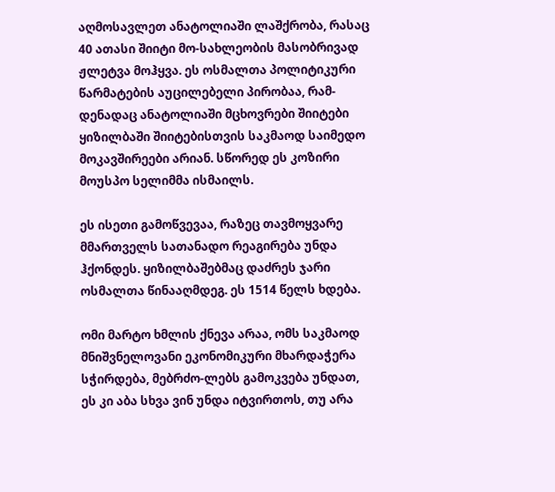აღმოსავლეთ ანატოლიაში ლაშქრობა, რასაც 40 ათასი შიიტი მო-სახლეობის მასობრივად ჟლეტვა მოჰყვა. ეს ოსმალთა პოლიტიკური წარმატების აუცილებელი პირობაა, რამ-დენადაც ანატოლიაში მცხოვრები შიიტები ყიზილბაში შიიტებისთვის საკმაოდ საიმედო მოკავშირეები არიან. სწორედ ეს კოზირი მოუსპო სელიმმა ისმაილს.

ეს ისეთი გამოწვევაა, რაზეც თავმოყვარე მმართველს სათანადო რეაგირება უნდა ჰქონდეს. ყიზილბაშებმაც დაძრეს ჯარი ოსმალთა წინააღმდეგ. ეს 1514 წელს ხდება.

ომი მარტო ხმლის ქნევა არაა, ომს საკმაოდ მნიშვნელოვანი ეკონომიკური მხარდაჭერა სჭირდება, მებრძო-ლებს გამოკვება უნდათ, ეს კი აბა სხვა ვინ უნდა იტვირთოს, თუ არა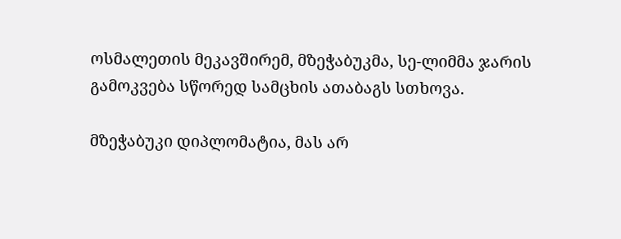ოსმალეთის მეკავშირემ, მზეჭაბუკმა, სე-ლიმმა ჯარის გამოკვება სწორედ სამცხის ათაბაგს სთხოვა.

მზეჭაბუკი დიპლომატია, მას არ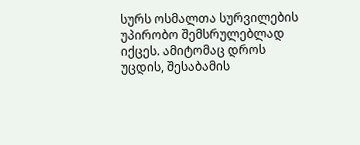სურს ოსმალთა სურვილების უპირობო შემსრულებლად იქცეს. ამიტომაც დროს უცდის, შესაბამის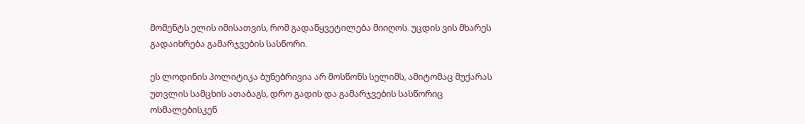მომენტს ელის იმისათვის, რომ გადაწყვეტილება მიიღოს. უცდის ვის მხარეს გადაიხრება გამარჯვების სასწორი.

ეს ლოდინის პოლიტიკა ბუნებრივია არ მოსწონს სელიმს, ამიტომაც მუქარას უთვლის სამცხის ათაბაგს, დრო გადის და გამარჯვების სასწორიც ოსმალებისკენ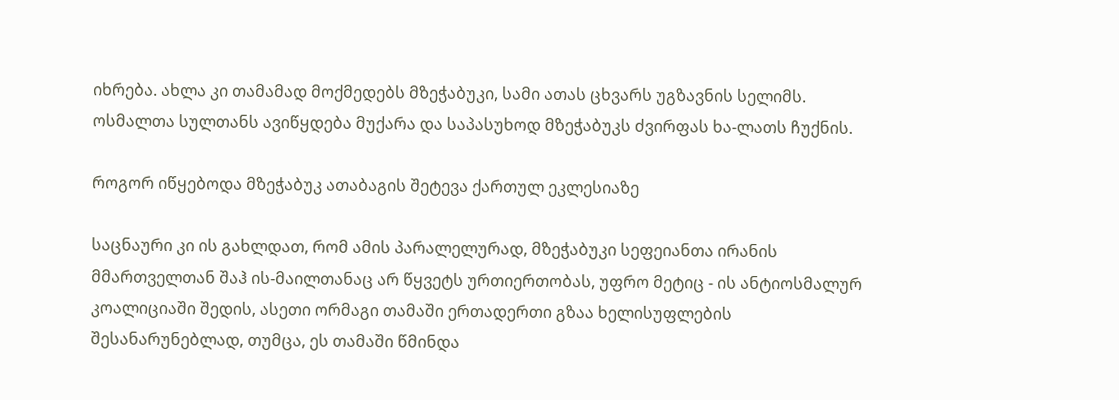იხრება. ახლა კი თამამად მოქმედებს მზეჭაბუკი, სამი ათას ცხვარს უგზავნის სელიმს. ოსმალთა სულთანს ავიწყდება მუქარა და საპასუხოდ მზეჭაბუკს ძვირფას ხა-ლათს ჩუქნის.

როგორ იწყებოდა მზეჭაბუკ ათაბაგის შეტევა ქართულ ეკლესიაზე

საცნაური კი ის გახლდათ, რომ ამის პარალელურად, მზეჭაბუკი სეფეიანთა ირანის მმართველთან შაჰ ის-მაილთანაც არ წყვეტს ურთიერთობას, უფრო მეტიც - ის ანტიოსმალურ კოალიციაში შედის, ასეთი ორმაგი თამაში ერთადერთი გზაა ხელისუფლების შესანარუნებლად, თუმცა, ეს თამაში წმინდა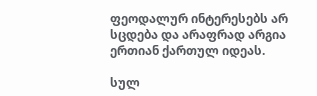ფეოდალურ ინტერესებს არ სცდება და არაფრად არგია ერთიან ქართულ იდეას.

სულ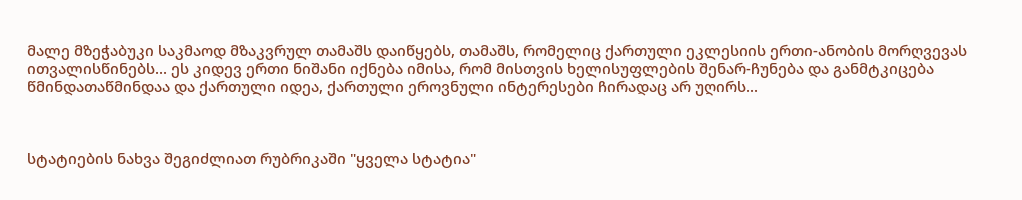მალე მზეჭაბუკი საკმაოდ მზაკვრულ თამაშს დაიწყებს, თამაშს, რომელიც ქართული ეკლესიის ერთი-ანობის მორღვევას ითვალისწინებს... ეს კიდევ ერთი ნიშანი იქნება იმისა, რომ მისთვის ხელისუფლების შენარ-ჩუნება და განმტკიცება წმინდათაწმინდაა და ქართული იდეა, ქართული ეროვნული ინტერესები ჩირადაც არ უღირს...



სტატიების ნახვა შეგიძლიათ რუბრიკაში "ყველა სტატია"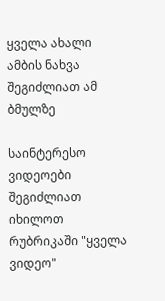ყველა ახალი ამბის ნახვა შეგიძლიათ ამ ბმულზე

საინტერესო ვიდეოები შეგიძლიათ იხილოთ რუბრიკაში "ყველა ვიდეო"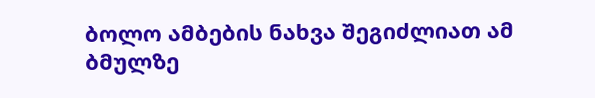ბოლო ამბების ნახვა შეგიძლიათ ამ ბმულზე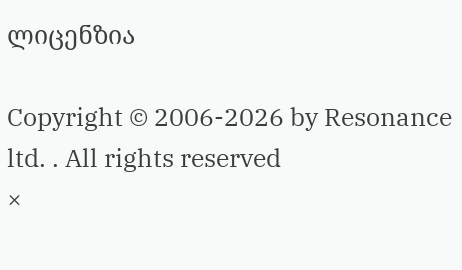ლიცენზია

Copyright © 2006-2026 by Resonance ltd. . All rights reserved
×